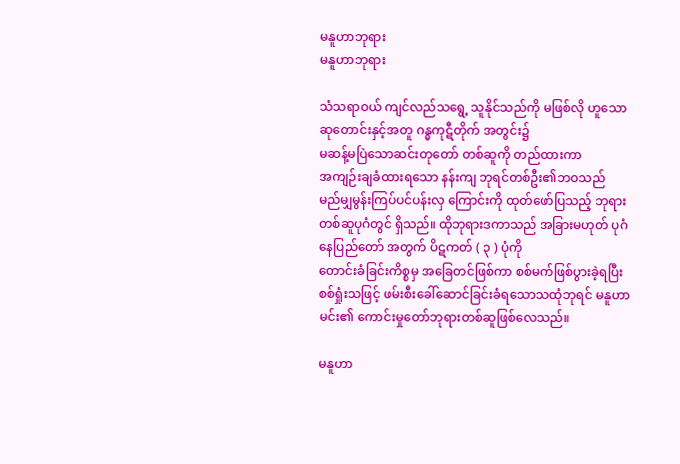မနူဟာဘုရား
မနူဟာဘုရား

သံသရာဝယ် ကျင်လည်သရွေ့ သူနိုင်သည်ကို မဖြစ်လို ဟူသော ဆုတောင်းနှင့်အတူ ဂန္ဓကုဋီတိုက် အတွင်း၌
မဆန့်မပြဲသောဆင်းတုတော် တစ်ဆူကို တည်ထားကာ
အကျဉ်းချခံထားရသော နန်းကျ ဘုရင်တစ်ဦး၏ဘဝသည်
မည်မျှမွန်းကြပ်ပင်ပန်းလှ ကြောင်းကို ထုတ်ဖော်ပြသည့် ဘုရားတစ်ဆူပုဂံတွင် ရှိသည်။ ထိုဘုရားဒကာသည် အခြားမဟုတ် ပုဂံနေပြည်တော် အတွက် ပိဋကတ် ( ၃ ) ပုံကို
တောင်းခံခြင်းကိစ္စမှ အခြေတင်ဖြစ်ကာ စစ်မက်ဖြစ်ပွားခဲ့ရပြီး စစ်ရှုံးသဖြင့် ဖမ်းစီးခေါ်ဆောင်ခြင်းခံရသောသထုံဘုရင် မနူဟာမင်း၏ ကောင်းမှုတော်ဘုရားတစ်ဆူဖြစ်လေသည်။

မနူဟာ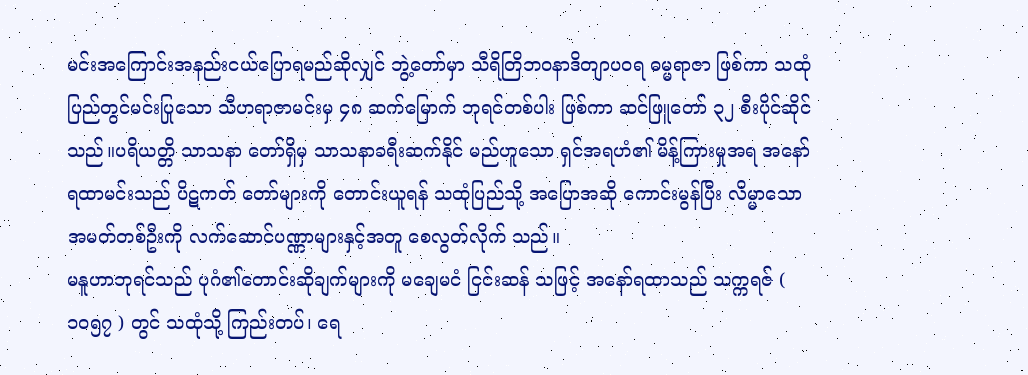မင်းအကြောင်းအနည်းငယ်ပြောရမည်ဆိုလျှင် ဘွဲ့တော်မှာ သီရိတြိဘဝနာဒိတျာပဝရ ဓမ္မရာဇာ ဖြစ်ကာ သထုံပြည်တွင်မင်းပြုသော သီဟရာဇာမင်းမှ ၄၈ ဆက်မြောက် ဘုရင်တစ်ပါး ဖြစ်ကာ ဆင်ဖြူတော် ၃၂ စီးပိုင်ဆိုင်သည်။ပရိယတ္တိ သာသနာ တော်ရှိမှ သာသနာခရီးဆက်နိုင် မည်ဟူသော ရှင်အရဟံ၏ မိန့်ကြားမှုအရ အနော်ရထာမင်းသည် ပိဋကတ် တော်များကို တောင်းယူရန် သထုံပြည်သို့ အပြောအဆို ကောင်းမွန်ပြီး လိမ္မာသော အမတ်တစ်ဦးကို လက်ဆောင်ပဏ္ဏာများနှင့်အတူ စေလွတ်လိုက် သည်။
မနူဟာဘုရင်သည် ပုဂံ၏တောင်းဆိုချက်များကို မချေမငံ ငြင်းဆန် သဖြင့် အနော်ရထာသည် သက္ကရဇ် ( ၁၀၅၇ ) တွင် သထုံသို့ ကြည်းတပ်၊ ရေ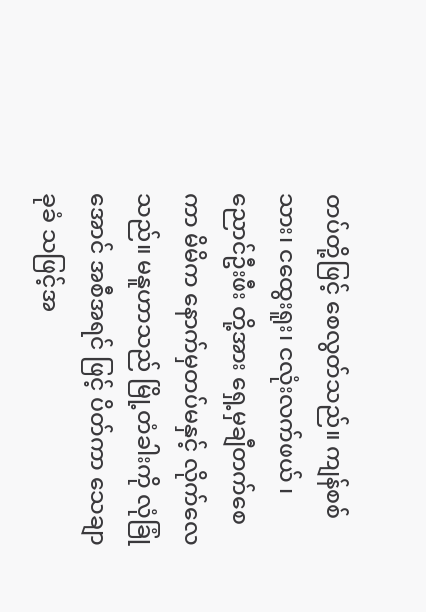တပ်တို့ဖြင့် စေလွတ်သည်။ ကျန်စစ်သား၊ ငထွေးရူး၊ ငလုံးလက်ဖယ် ၊ ညောင်ဦးဖီး တို့အား ရှေ့မှချီတက်စေကာ မိမိက နောက်မှတပ်မနှင့် လိုက်လေသည်။ မနူဟာသည် မြို့တံခါးကို လုံခြုံအောင် အစီအရင် ဖြင့် ပိတ်ကာ သေချာခုခံ သဖြင့်အ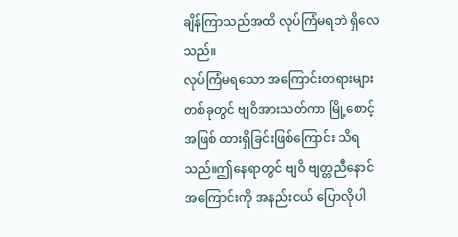ချိန်ကြာသည်အထိ လုပ်ကြံမရဘဲ ရှိလေသည်။
လုပ်ကြံမရသော အကြောင်းတရားများတစ်ခုတွင် ဗျဝိအားသတ်ကာ မြို့စောင့်အဖြစ် ထားရှိခြင်းဖြစ်ကြောင်း သိရသည်။ဤနေရာတွင် ဗျဝိ ဗျတ္တညီနောင် အကြောင်းကို အနည်းငယ် ပြောလိုပါ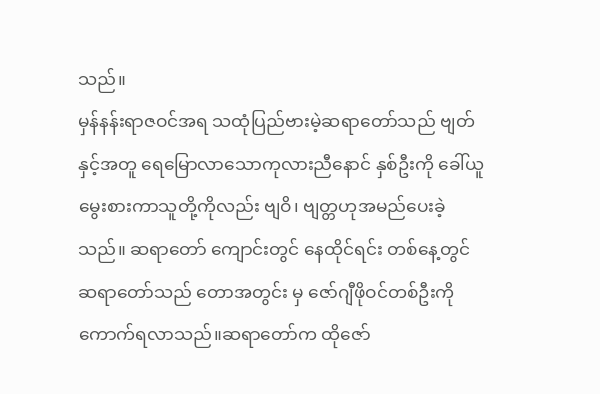သည်။
မှန်နန်းရာဇဝင်အရ သထုံပြည်ဗားမဲ့ဆရာတော်သည် ဗျတ်နှင့်အတူ ရေမြောလာသောကုလားညီနောင် နှစ်ဦးကို ခေါ်ယူမွေးစားကာသူတို့ကိုလည်း ဗျဝိ၊ ဗျတ္တဟုအမည်ပေးခဲ့သည်။ ဆရာတော် ကျောင်းတွင် နေထိုင်ရင်း တစ်နေ့တွင်ဆရာတော်သည် တောအတွင်း မှ ဇော်ဂျီဖိုဝင်တစ်ဦးကို ကောက်ရလာသည်။ဆရာတော်က ထိုဇော်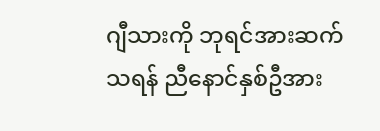ဂျီသားကို ဘုရင်အားဆက်သရန် ညီနောင်နှစ်ဦအား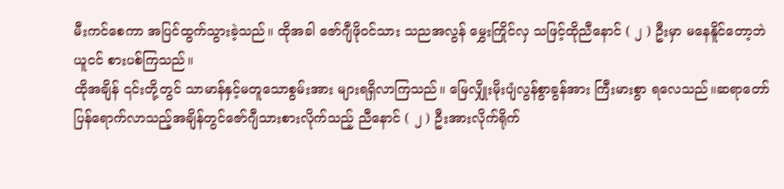မီးကင်စေကာ အပြင်ထွက်သွားခဲ့သည်။ ထိုအခါ ဇော်ဂျီဖိုဝင်သား သညအလွန် မွှေးကြိုင်လှ သဖြင့်ထိုညီနောင် ( ၂ ) ဦးမှာ မနေနိူင်တော့ဘဲ ယူငင် စားပစ်ကြသည်။
ထိုအချိန် ၎င်းတို့တွင် သာမာန်နှင့်မတူသောစွမ်းအား များရရှိလာကြသည်။ မြေလျှိုးမိုးပျံလွန်စွာခွန်အား ကြီးမားစွာ ရလေသည်။ဆရာတော်ပြန်ရောက်လာသည့်အချိန်တွင်ဇော်ဂျီသားစားလိုက်သည့် ညီနောင် ( ၂ ) ဦးအားလိုက်ရိုက်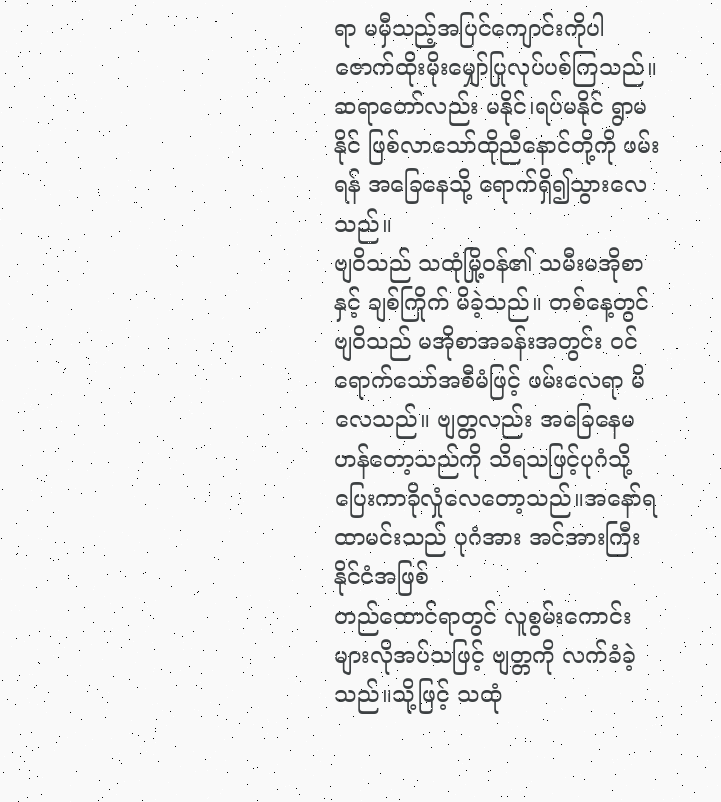ရာ မမှီသည့်အပြင်ကျောင်းကိုပါ ဇောက်ထိုးမိုးမျှော်ပြုလုပ်ပစ်ကြသည်။ ဆရာတော်လည်း မနိုင်၊ရပ်မနိုင် ရွာမနိုင် ဖြစ်လာသော်ထိုညီနောင်တို့ကို ဖမ်းရန် အခြေနေသို့ ရောက်ရှိ၍သွားလေသည်။
ဗျဝိသည် သထုံမြို့ဝန်၏ သမီးမအိုစာနှင့် ချစ်ကြိုက် မိခဲ့သည်။ တစ်နေ့တွင်ဗျဝိသည် မအိုစာအခန်းအတွင်း ဝင်ရောက်သော်အစီမံဖြင့် ဖမ်းလေရာ မိလေသည်။ ဗျတ္တလည်း အခြေနေမဟန်တော့သည်ကို သိရသဖြင့်ပုဂံသို့ပြေးကာခိုလှုံလေတော့သည်။အနော်ရထာမင်းသည် ပုဂံအား အင်အားကြီးနိုင်ငံအဖြစ်
တည်ထောင်ရာတွင် လူစွမ်းကောင်းများလိုအပ်သဖြင့် ဗျတ္တကို လက်ခံခဲ့သည်။သို့ဖြင့် သထုံ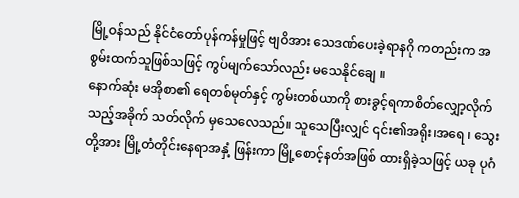မြို့ဝန်သည် နိုင်ငံတော်ပုန်ကန်မှုဖြင့် ဗျဝိအား သေဒဏ်ပေးခဲ့ရာနဂို ကတည်းက အစွမ်းထက်သူဖြစ်သဖြင့် ကွပ်မျက်သော်လည်း မသေနိုင်ချေ ။
နောက်ဆုံး မအိုစာ၏ ရေတစ်မုတ်နှင့် ကွမ်းတစ်ယာကို စားခွင့်ရကာစိတ်လျှော့လိုက်သည့်အခိုက် သတ်လိုက် မှသေလေသည်။ သူသေပြီးလျှင် ၎င်း၏အရိုး၊အရေ ၊ သွေးတို့အား မြို့တံတိုင်းနေရာအနှံ့ ဖြန်းကာ မြို့စောင့်နတ်အဖြစ် ထားရှိခဲ့သဖြင့် ယခု ပုဂံ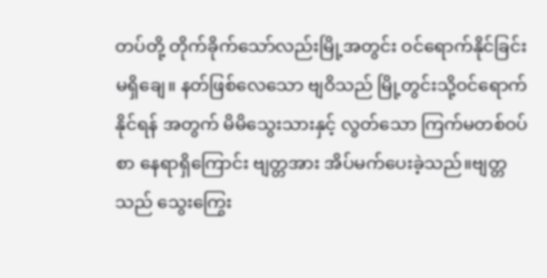တပ်တို့ တိုက်ခိုက်သော်လည်းမြို့အတွင်း ဝင်ရောက်နိုင်ခြင်း မရှိချေ။ နတ်ဖြစ်လေသော ဗျဝိသည် မြို့တွင်းသို့ဝင်ရောက်နိုင်ရန် အတွက် မိမိသွေးသားနှင့် လွတ်သော ကြက်မတစ်ဝပ်စာ နေရာရှိကြောင်း ဗျတ္တအား အိပ်မက်ပေးခဲ့သည်။ဗျတ္တသည် သွေးကြွေး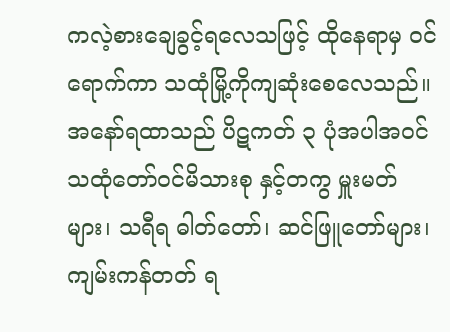ကလဲ့စားချေခွင့်ရလေသဖြင့် ထိုနေရာမှ ဝင်ရောက်ကာ သထုံမြို့ကိုကျဆုံးစေလေသည်။
အနော်ရထာသည် ပိဋကတ် ၃ ပုံအပါအဝင် သထုံတော်ဝင်မိသားစု နှင့်တကွ မှူးမတ်များ၊ သရီရ ဓါတ်တော်၊ ဆင်ဖြူတော်များ၊ ကျမ်းကန်တတ် ရ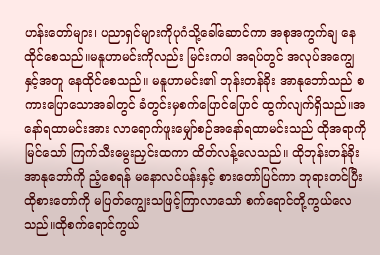ဟန်းတော်များ၊ ပညာရှင်များကိုပုဂံသို့ခေါ်ဆောင်ကာ အစုအကွက်ချ နေထိုင်စေသည်။မနူဟာမင်းကိုလည်း မြင်းကပါ အရပ်တွင် အလုပ်အကျွေ နှင့်အတူ နေထိုင်စေသည်။ မနူဟာမင်း၏ ဘုန်းတန်ခိုး အာနုဘော်သည် စကားပြောသောအခါတွင် ခံတွင်းမှစက်ပြောင်ပြောင် ထွက်လျက်ရှိသည်။အနော်ရထာမင်းအား လာရောက်ဖူးမျှော်စဉ်အနော်ရထာမင်းသည် ထိုအရာကိုမြင်သော် ကြက်သီးမွေးညှင်းထကာ ထိတ်လန့်လေသည်။ ထိုဘုန်းတန်ခိုး အာနုဘော်ကို ညံ့စေရန် မနောလင်ပန်းနှင့် စားတော်ပြင်ကာ ဘုရားတင်ပြီး ထိုစားတော်ကို မပြတ်ကျွေးသဖြင့်ကြာလာသော် စက်ရောင်တို့ကွယ်လေသည်။ထိုစက်ရောင်ကွယ်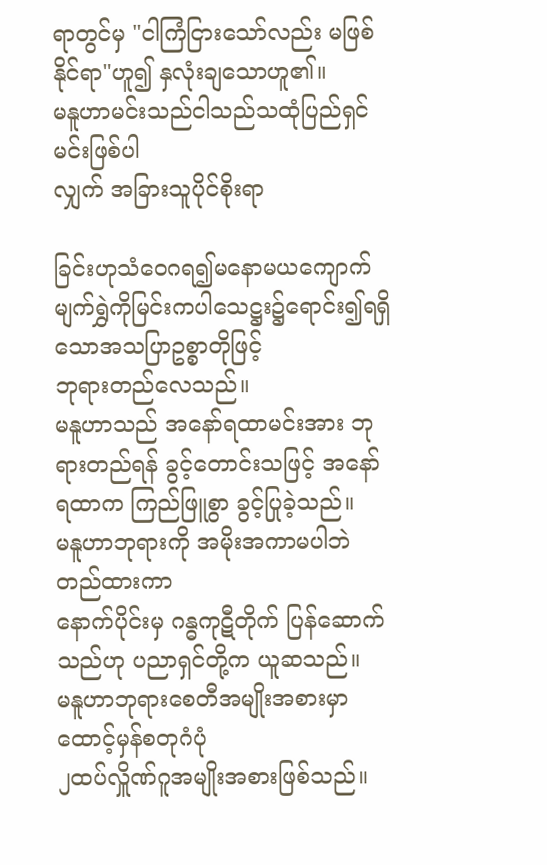ရာတွင်မှ "ငါကြံငြားသော်လည်း မဖြစ်နိုင်ရာ"ဟူ၍ နှလုံးချသောဟူ၏။
မနူဟာမင်းသည်ငါသည်သထုံပြည်ရှင်မင်းဖြစ်ပါ
လျှက် အခြားသူပိုင်စိုးရာ

ခြင်းဟုသံဝေဂရ၍မနောမယကျောက်မျက်ရွှဲကိုမြင်းကပါသေဋ္ဌး၌ရောင်း၍ရရှိသောအသပြာဥစ္စာတိုဖြင့်
ဘုရားတည်လေသည်။
မနူဟာသည် အနော်ရထာမင်းအား ဘုရားတည်ရန် ခွင့်တောင်းသဖြင့် အနော်ရထာက ကြည်ဖြူစွာ ခွင့်ပြုခဲ့သည်။
မနူဟာဘုရားကို အမိုးအကာမပါဘဲ တည်ထားကာ
နောက်ပိုင်းမှ ဂန္ဓကုဋီတိုက် ပြန်ဆောက်သည်ဟု ပညာရှင်တို့က ယူဆသည်။
မနူဟာဘုရားစေတီအမျိုးအစားမှာထောင့်မှန်စတုဂံပုံ
၂ထပ်လှိူဏ်ဂူအမျိုးအစားဖြစ်သည်။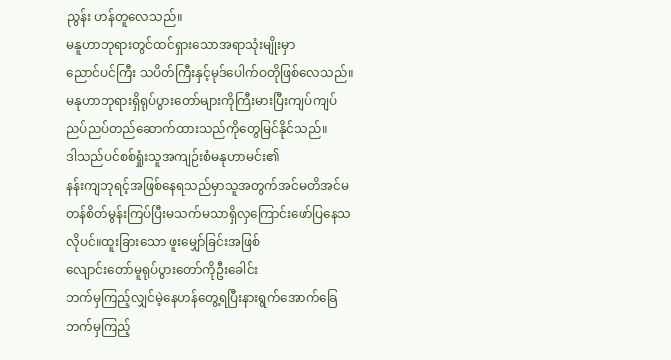ညွန်း ဟန်တူလေသည်။
မနူဟာဘုရားတွင်ထင်ရှားသောအရာသုံးမျိုးမှာ
ညောင်ပင်ကြီး သပိတ်ကြီးနှင့်မုဒ်ပေါက်ဝတိုဖြစ်လေသည်။
မနုဟာဘုရားရှိရုပ်ပွားတော်များကိုကြီးမားပြီးကျပ်ကျပ်ညပ်ညပ်တည်ဆောက်ထားသည်ကိုတွေမြင်နိုင်သည်။
ဒါသည်ပင်စစ်ရှုံးသူအကျဉ်းစံမနုဟာမင်း၏
နန်းကျဘုရင့်အဖြစ်နေရသည်မှာသူအတွက်အင်မတိအင်မတန်စိတ်မွန်းကြပ်ပြီးမသက်မသာရှိလှကြောင်းဖော်ပြနေသလိုပင်။ထူးခြားသော ဖူးမျှော်ခြင်းအဖြစ်
လျောင်းတော်မူရုပ်ပွားတော်ကိုဦးခေါင်း
ဘက်မှကြည့်လျှင်မဲ့နေဟန်တွေ့ရပြီးနားရွက်အောက်ခြေဘက်မှကြည့်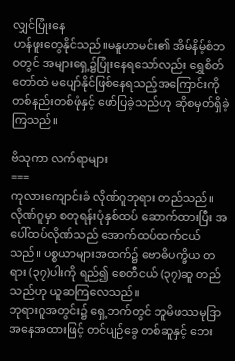လျှင်ပြုံးနေ
ဟန်ဖူးတွေနိုင်သည်။မနူဟာမင်း၏ အိမ်နိမ့်စံဘဝတွင် အများရှေ့၌ပြုံးနေရသော်လည်း ရွှေစိတ်တော်ထဲ မပျော်နိုင်ဖြစ်နေရသည့်အကြောင်းကို တစ်နည်းတစ်ဖုံနှင့် ဖော်ပြခဲ့သည်ဟု ဆိုစမှတ်ရှိခဲ့ကြသည်။

ဗိသုကာ လက်ရာများ
===
ကုလားကျောင်းခံ လိုဏ်ဂူဘုရား တည်သည်။ လိုဏ်ဂူမှာ စတုရန်းပုံနှစ်ထပ် ဆောက်ထားပြီး အပေါ်ထပ်လိုဏ်သည် အောက်ထပ်ထက်ငယ်သည်။ ပစ္စယာများအထက်၌ ဗောဓိပက္ခိယ တရား (၃၇)ပါးကို ရည်၍ စေတီငယ် (၃၇)ဆူ တည်သည်ဟု ယူဆကြလေသည်။
ဘုရားဂူအတွင်း၌ ရှေ့ဘက်တွင် ဘူမိဖဿမုဒြာ အနေအထားဖြင့် တင်ပျဉ်ခွေ တစ်ဆူနှင့် ဘေး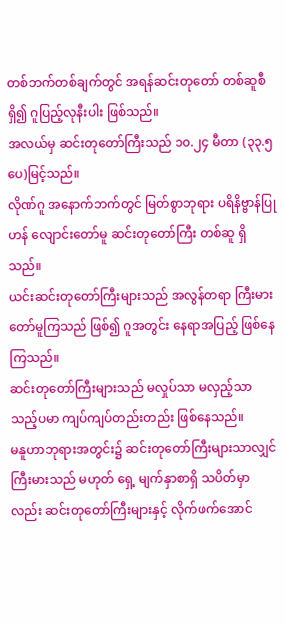တစ်ဘက်တစ်ချက်တွင် အရန်ဆင်းတုတော် တစ်ဆူစီရှိ၍ ဂူပြည့်လုနီးပါး ဖြစ်သည်။
အလယ်မှ ဆင်းတုတော်ကြီးသည် ၁၀.၂၄ မီတာ (၃၃.၅ ပေ)မြင့်သည်။
လိုဏ်ဂူ အနောက်ဘက်တွင် မြတ်စွာဘုရား ပရိနိဗ္ဗာန်ပြုဟန် လျောင်းတော်မူ ဆင်းတုတော်ကြီး တစ်ဆူ ရှိသည်။
ယင်းဆင်းတုတော်ကြီးများသည် အလွန်တရာ ကြီးမားတော်မူကြသည် ဖြစ်၍ ဂူအတွင်း နေရာအပြည့် ဖြစ်နေကြသည်။
ဆင်းတုတော်ကြီးများသည် မလှုပ်သာ မလှည့်သာသည့်ပမာ ကျပ်ကျပ်တည်းတည်း ဖြစ်နေသည်။
မနူဟာဘုရားအတွင်း၌ ဆင်းတုတော်ကြီးများသာလျှင် ကြီးမားသည် မဟုတ် ရှေ့ မျက်နှာစာရှိ သပိတ်မှာလည်း ဆင်းတုတော်ကြီးများနှင့် လိုက်ဖက်အောင်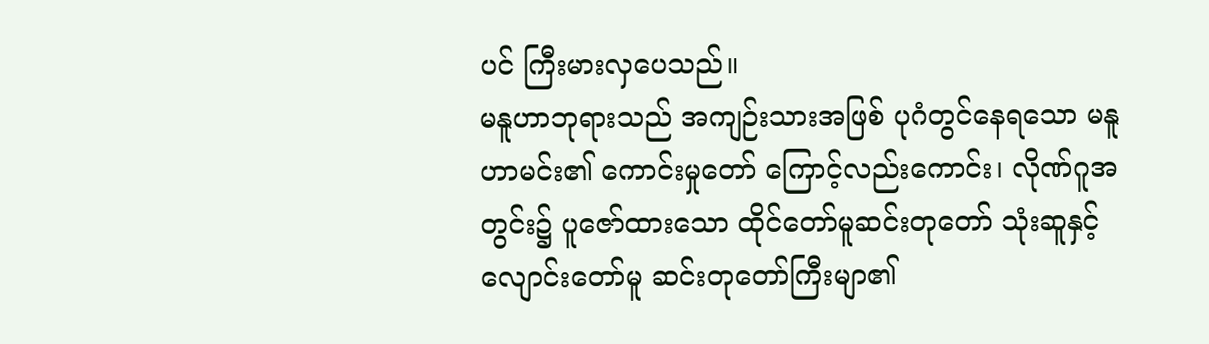ပင် ကြီးမားလှပေသည်။
မနူဟာဘုရားသည် အကျဉ်းသားအဖြစ် ပုဂံတွင်နေရသော မနူဟာမင်း၏ ကောင်းမှုတော် ကြောင့်လည်းကောင်း၊ လိုဏ်ဂူအတွင်း၌ ပူဇော်ထားသော ထိုင်တော်မူဆင်းတုတော် သုံးဆူနှင့် လျောင်းတော်မူ ဆင်းတုတော်ကြီးမျာ၏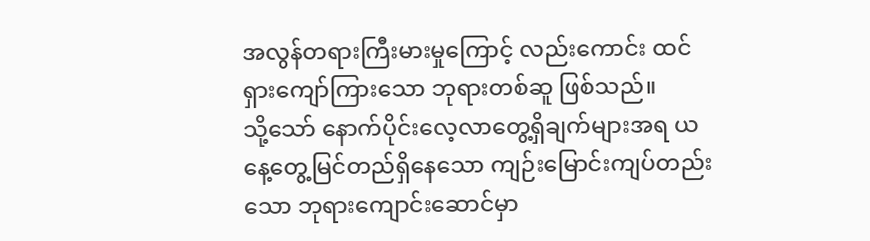အလွန်တရားကြီးမားမှုကြောင့် လည်းကောင်း ထင်ရှားကျော်ကြားသော ဘုရားတစ်ဆူ ဖြစ်သည်။
သို့သော် နောက်ပိုင်းလေ့လာတွေ့ရှိချက်များအရ ယနေ့တွေ့မြင်တည်ရှိနေသော ကျဉ်းမြောင်းကျပ်တည်းသော ဘုရားကျောင်းဆောင်မှာ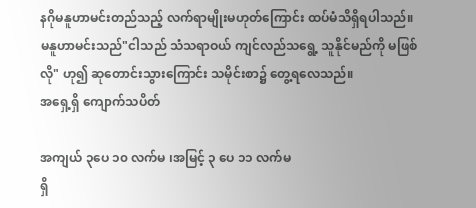နဂိုမနူဟာမင်းတည်သည့် လက်ရာမျိုးမဟုတ်ကြောင်း ထပ်မံသိရှိရပါသည်။
မနူဟာမင်းသည်"ငါသည် သံသရာဝယ် ကျင်လည်သရွေ့ သူနိုင်မည်ကို မဖြစ်လို" ဟု၍ ဆုတောင်းသွားကြောင်း သမိုင်းစာ၌ တွေ့ရလေသည်။
အရှေ့ရှိ ကျောက်သပိတ်

အကျယ် ၃ပေ ၁၀ လက်မ ၊အမြင့် ၃ ပေ ၁၁ လက်မ
ရှိ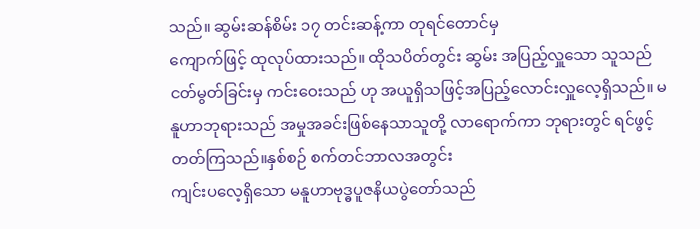သည်။ ဆွမ်းဆန်စိမ်း ၁၇ တင်းဆန့်ကာ တုရင်တောင်မှ
ကျောက်ဖြင့် ထုလုပ်ထားသည်။ ထိုသပိတ်တွင်း ဆွမ်း အပြည့်လှူသော သူသည် ငတ်မွတ်ခြင်းမှ ကင်းဝေးသည် ဟု အယူရှိသဖြင့်အပြည့်လောင်းလှူလေ့ရှိသည်။ မနူဟာဘုရားသည် အမှုအခင်းဖြစ်နေသာသူတို့ လာရောက်ကာ ဘုရားတွင် ရင်ဖွင့် တတ်ကြသည်။နှစ်စဉ် စက်တင်ဘာလအတွင်း
ကျင်းပလေ့ရှိသော မနူဟာဗုဒ္ဓပူဇနိယပွဲတော်သည်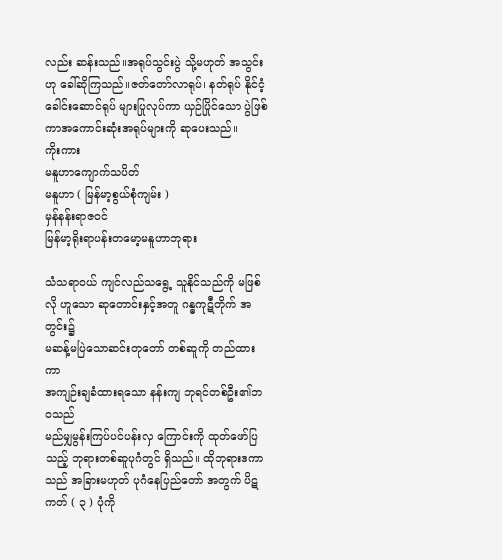လည်း ဆန်းသည်။အရုပ်သွင်းပွဲ သို့မဟုတ် အသွင်းဟု ခေါ်ဆိုကြသည်။ဇတ်တော်လာရုပ်၊ နတ်ရုပ် နိုင်ငံ့ခေါင်းဆောင်ရုပ် များပြုလုပ်ကာ ယှဉ်ပြိုင်သော ပွဲဖြစ်ကာအကောင်းဆုံးအရုပ်များကို ဆုပေးသည်။
ကိုးကား
မနူဟာကျောက်သပိတ်
မနူဟာ ( မြန်မာ့စွယ်စုံကျမ်း )
မှန်နန်းရာဇဝင်
မြန်မာ့ရိုးရာပန်းတမော့မနူဟာဘုရား

သံသရာဝယ် ကျင်လည်သရွေ့ သူနိုင်သည်ကို မဖြစ်လို ဟူသော ဆုတောင်းနှင့်အတူ ဂန္ဓကုဋီတိုက် အတွင်း၌
မဆန့်မပြဲသောဆင်းတုတော် တစ်ဆူကို တည်ထားကာ
အကျဉ်းချခံထားရသော နန်းကျ ဘုရင်တစ်ဦး၏ဘဝသည်
မည်မျှမွန်းကြပ်ပင်ပန်းလှ ကြောင်းကို ထုတ်ဖော်ပြသည့် ဘုရားတစ်ဆူပုဂံတွင် ရှိသည်။ ထိုဘုရားဒကာသည် အခြားမဟုတ် ပုဂံနေပြည်တော် အတွက် ပိဋကတ် ( ၃ ) ပုံကို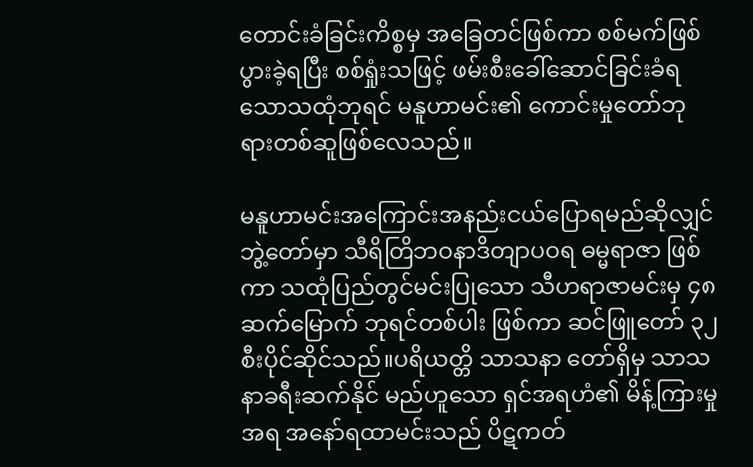တောင်းခံခြင်းကိစ္စမှ အခြေတင်ဖြစ်ကာ စစ်မက်ဖြစ်ပွားခဲ့ရပြီး စစ်ရှုံးသဖြင့် ဖမ်းစီးခေါ်ဆောင်ခြင်းခံရသောသထုံဘုရင် မနူဟာမင်း၏ ကောင်းမှုတော်ဘုရားတစ်ဆူဖြစ်လေသည်။

မနူဟာမင်းအကြောင်းအနည်းငယ်ပြောရမည်ဆိုလျှင် ဘွဲ့တော်မှာ သီရိတြိဘဝနာဒိတျာပဝရ ဓမ္မရာဇာ ဖြစ်ကာ သထုံပြည်တွင်မင်းပြုသော သီဟရာဇာမင်းမှ ၄၈ ဆက်မြောက် ဘုရင်တစ်ပါး ဖြစ်ကာ ဆင်ဖြူတော် ၃၂ စီးပိုင်ဆိုင်သည်။ပရိယတ္တိ သာသနာ တော်ရှိမှ သာသနာခရီးဆက်နိုင် မည်ဟူသော ရှင်အရဟံ၏ မိန့်ကြားမှုအရ အနော်ရထာမင်းသည် ပိဋကတ်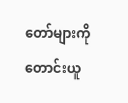တော်များကို တောင်းယူ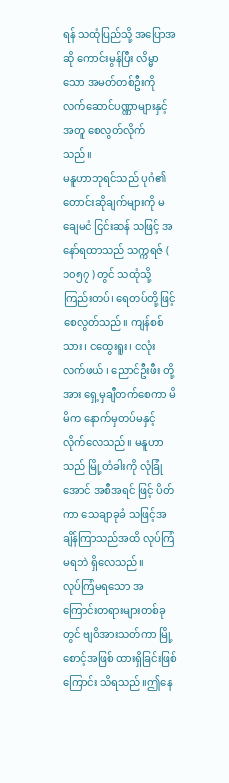ရန် သထုံပြည်သို့ အပြောအဆို ကောင်းမွန်ပြီး လိမ္မာသော အမတ်တစ်ဦးကို လက်ဆောင်ပဏ္ဏာများနှင့်အတူ စေလွတ်လိုက် သည်။
မနူဟာဘုရင်သည် ပုဂံ၏တောင်းဆိုချက်များကို မချေမငံ ငြင်းဆန် သဖြင့် အနော်ရထာသည် သက္ကရဇ် ( ၁၀၅၇ ) တွင် သထုံသို့ ကြည်းတပ်၊ ရေတပ်တို့ဖြင့် စေလွတ်သည်။ ကျန်စစ်သား၊ ငထွေးရူး၊ ငလုံးလက်ဖယ် ၊ ညောင်ဦးဖီး တို့အား ရှေ့မှချီတက်စေကာ မိမိက နောက်မှတပ်မနှင့် လိုက်လေသည်။ မနူဟာသည် မြို့တံခါးကို လုံခြုံအောင် အစီအရင် ဖြင့် ပိတ်ကာ သေချာခုခံ သဖြင့်အချိန်ကြာသည်အထိ လုပ်ကြံမရဘဲ ရှိလေသည်။
လုပ်ကြံမရသော အကြောင်းတရားများတစ်ခုတွင် ဗျဝိအားသတ်ကာ မြို့စောင့်အဖြစ် ထားရှိခြင်းဖြစ်ကြောင်း သိရသည်။ဤနေ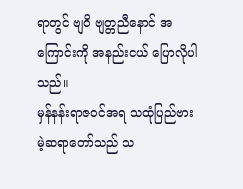ရာတွင် ဗျဝိ ဗျတ္တညီနောင် အကြောင်းကို အနည်းငယ် ပြောလိုပါသည်။
မှန်နန်းရာဇဝင်အရ သထုံပြည်ဗားမဲ့ဆရာတော်သည် သ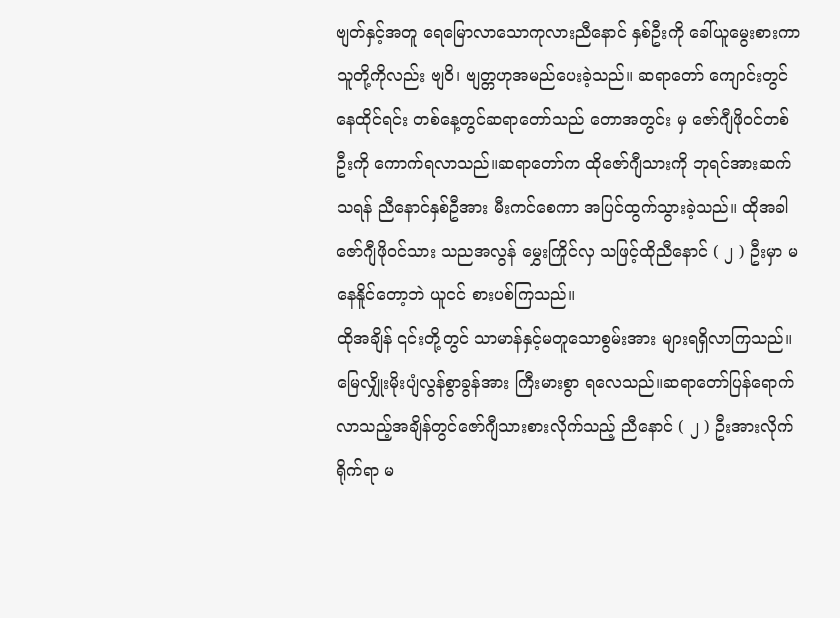ဗျတ်နှင့်အတူ ရေမြောလာသောကုလားညီနောင် နှစ်ဦးကို ခေါ်ယူမွေးစားကာသူတို့ကိုလည်း ဗျဝိ၊ ဗျတ္တဟုအမည်ပေးခဲ့သည်။ ဆရာတော် ကျောင်းတွင် နေထိုင်ရင်း တစ်နေ့တွင်ဆရာတော်သည် တောအတွင်း မှ ဇော်ဂျီဖိုဝင်တစ်ဦးကို ကောက်ရလာသည်။ဆရာတော်က ထိုဇော်ဂျီသားကို ဘုရင်အားဆက်သရန် ညီနောင်နှစ်ဦအား မီးကင်စေကာ အပြင်ထွက်သွားခဲ့သည်။ ထိုအခါ ဇော်ဂျီဖိုဝင်သား သညအလွန် မွှေးကြိုင်လှ သဖြင့်ထိုညီနောင် ( ၂ ) ဦးမှာ မနေနိူင်တော့ဘဲ ယူငင် စားပစ်ကြသည်။
ထိုအချိန် ၎င်းတို့တွင် သာမာန်နှင့်မတူသောစွမ်းအား များရရှိလာကြသည်။ မြေလျှိုးမိုးပျံလွန်စွာခွန်အား ကြီးမားစွာ ရလေသည်။ဆရာတော်ပြန်ရောက်လာသည့်အချိန်တွင်ဇော်ဂျီသားစားလိုက်သည့် ညီနောင် ( ၂ ) ဦးအားလိုက်ရိုက်ရာ မ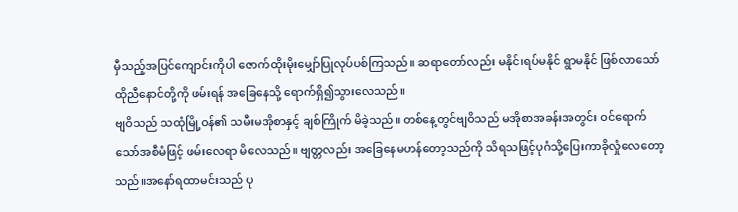မှီသည့်အပြင်ကျောင်းကိုပါ ဇောက်ထိုးမိုးမျှော်ပြုလုပ်ပစ်ကြသည်။ ဆရာတော်လည်း မနိုင်၊ရပ်မနိုင် ရွာမနိုင် ဖြစ်လာသော်ထိုညီနောင်တို့ကို ဖမ်းရန် အခြေနေသို့ ရောက်ရှိ၍သွားလေသည်။
ဗျဝိသည် သထုံမြို့ဝန်၏ သမီးမအိုစာနှင့် ချစ်ကြိုက် မိခဲ့သည်။ တစ်နေ့တွင်ဗျဝိသည် မအိုစာအခန်းအတွင်း ဝင်ရောက်သော်အစီမံဖြင့် ဖမ်းလေရာ မိလေသည်။ ဗျတ္တလည်း အခြေနေမဟန်တော့သည်ကို သိရသဖြင့်ပုဂံသို့ပြေးကာခိုလှုံလေတော့သည်။အနော်ရထာမင်းသည် ပု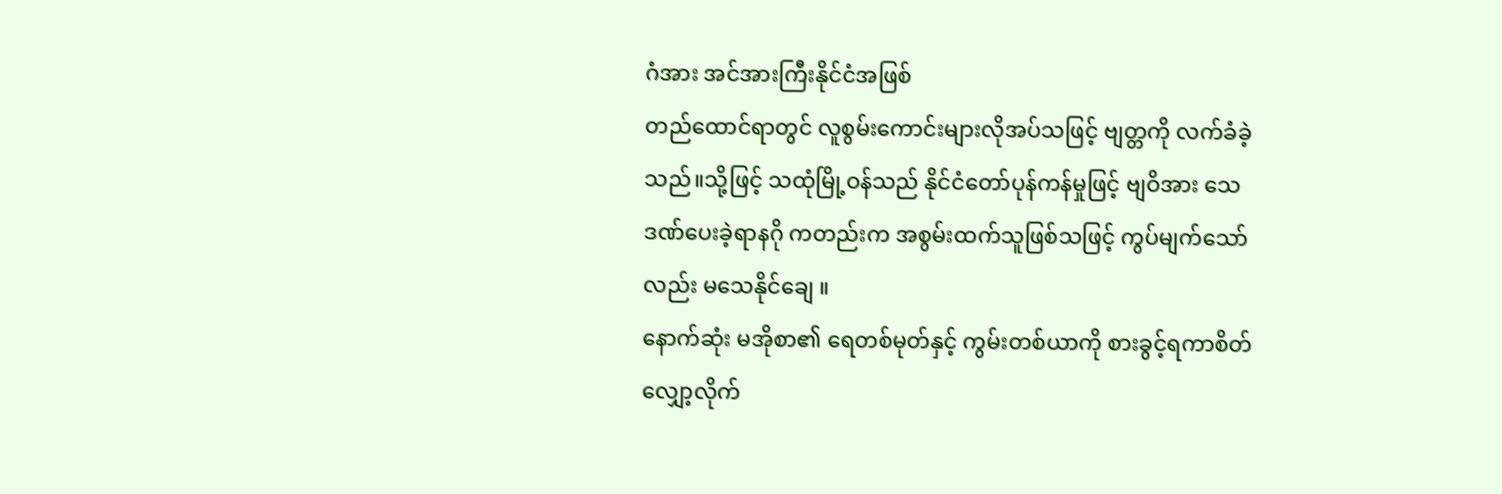ဂံအား အင်အားကြီးနိုင်ငံအဖြစ်
တည်ထောင်ရာတွင် လူစွမ်းကောင်းများလိုအပ်သဖြင့် ဗျတ္တကို လက်ခံခဲ့သည်။သို့ဖြင့် သထုံမြို့ဝန်သည် နိုင်ငံတော်ပုန်ကန်မှုဖြင့် ဗျဝိအား သေဒဏ်ပေးခဲ့ရာနဂို ကတည်းက အစွမ်းထက်သူဖြစ်သဖြင့် ကွပ်မျက်သော်လည်း မသေနိုင်ချေ ။
နောက်ဆုံး မအိုစာ၏ ရေတစ်မုတ်နှင့် ကွမ်းတစ်ယာကို စားခွင့်ရကာစိတ်လျှော့လိုက်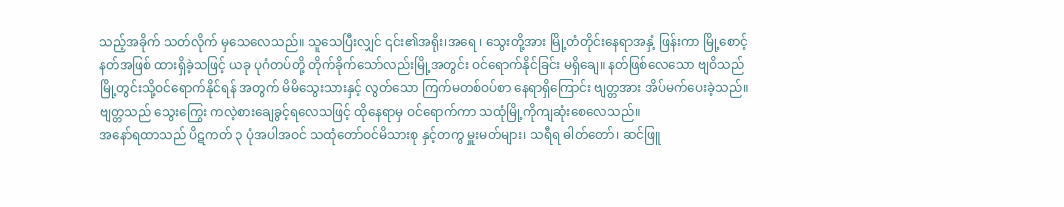သည့်အခိုက် သတ်လိုက် မှသေလေသည်။ သူသေပြီးလျှင် ၎င်း၏အရိုး၊အရေ ၊ သွေးတို့အား မြို့တံတိုင်းနေရာအနှံ့ ဖြန်းကာ မြို့စောင့်နတ်အဖြစ် ထားရှိခဲ့သဖြင့် ယခု ပုဂံတပ်တို့ တိုက်ခိုက်သော်လည်းမြို့အတွင်း ဝင်ရောက်နိုင်ခြင်း မရှိချေ။ နတ်ဖြစ်လေသော ဗျဝိသည် မြို့တွင်းသို့ဝင်ရောက်နိုင်ရန် အတွက် မိမိသွေးသားနှင့် လွတ်သော ကြက်မတစ်ဝပ်စာ နေရာရှိကြောင်း ဗျတ္တအား အိပ်မက်ပေးခဲ့သည်။ဗျတ္တသည် သွေးကြွေး ကလဲ့စားချေခွင့်ရလေသဖြင့် ထိုနေရာမှ ဝင်ရောက်ကာ သထုံမြို့ကိုကျဆုံးစေလေသည်။
အနော်ရထာသည် ပိဋကတ် ၃ ပုံအပါအဝင် သထုံတော်ဝင်မိသားစု နှင့်တကွ မှူးမတ်များ၊ သရီရ ဓါတ်တော်၊ ဆင်ဖြူ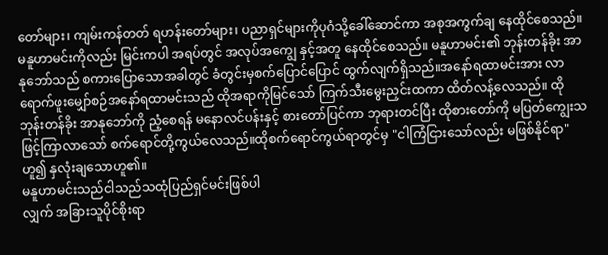တော်များ၊ ကျမ်းကန်တတ် ရဟန်းတော်များ၊ ပညာရှင်များကိုပုဂံသို့ခေါ်ဆောင်ကာ အစုအကွက်ချ နေထိုင်စေသည်။မနူဟာမင်းကိုလည်း မြင်းကပါ အရပ်တွင် အလုပ်အကျွေ နှင့်အတူ နေထိုင်စေသည်။ မနူဟာမင်း၏ ဘုန်းတန်ခိုး အာနုဘော်သည် စကားပြောသောအခါတွင် ခံတွင်းမှစက်ပြောင်ပြောင် ထွက်လျက်ရှိသည်။အနော်ရထာမင်းအား လာရောက်ဖူးမျှော်စဉ်အနော်ရထာမင်းသည် ထိုအရာကိုမြင်သော် ကြက်သီးမွေးညှင်းထကာ ထိတ်လန့်လေသည်။ ထိုဘုန်းတန်ခိုး အာနုဘော်ကို ညံ့စေရန် မနောလင်ပန်းနှင့် စားတော်ပြင်ကာ ဘုရားတင်ပြီး ထိုစားတော်ကို မပြတ်ကျွေးသဖြင့်ကြာလာသော် စက်ရောင်တို့ကွယ်လေသည်။ထိုစက်ရောင်ကွယ်ရာတွင်မှ "ငါကြံငြားသော်လည်း မဖြစ်နိုင်ရာ"ဟူ၍ နှလုံးချသောဟူ၏။
မနူဟာမင်းသည်ငါသည်သထုံပြည်ရှင်မင်းဖြစ်ပါ
လျှက် အခြားသူပိုင်စိုးရာ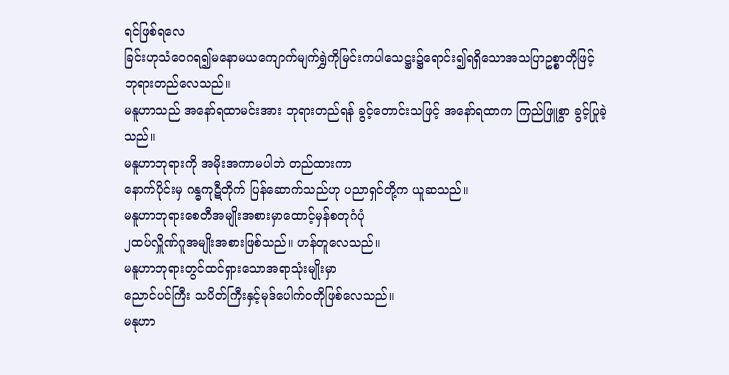ရင်ဖြစ်ရလေ
ခြင်းဟုသံဝေဂရ၍မနောမယကျောက်မျက်ရွှဲကိုမြင်းကပါသေဋ္ဌး၌ရောင်း၍ရရှိသောအသပြာဥစ္စာတိုဖြင့်
ဘုရားတည်လေသည်။
မနူဟာသည် အနော်ရထာမင်းအား ဘုရားတည်ရန် ခွင့်တောင်းသဖြင့် အနော်ရထာက ကြည်ဖြူစွာ ခွင့်ပြုခဲ့သည်။
မနူဟာဘုရားကို အမိုးအကာမပါဘဲ တည်ထားကာ
နောက်ပိုင်းမှ ဂန္ဓကုဋီတိုက် ပြန်ဆောက်သည်ဟု ပညာရှင်တို့က ယူဆသည်။
မနူဟာဘုရားစေတီအမျိုးအစားမှာထောင့်မှန်စတုဂံပုံ
၂ထပ်လှိူဏ်ဂူအမျိုးအစားဖြစ်သည်။ ဟန်တူလေသည်။
မနူဟာဘုရားတွင်ထင်ရှားသောအရာသုံးမျိုးမှာ
ညောင်ပင်ကြီး သပိတ်ကြီးနှင့်မုဒ်ပေါက်ဝတိုဖြစ်လေသည်။
မနုဟာ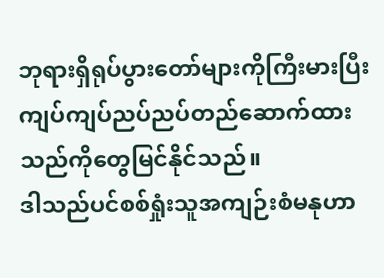ဘုရားရှိရုပ်ပွားတော်များကိုကြီးမားပြီးကျပ်ကျပ်ညပ်ညပ်တည်ဆောက်ထားသည်ကိုတွေမြင်နိုင်သည်။
ဒါသည်ပင်စစ်ရှုံးသူအကျဉ်းစံမနုဟာ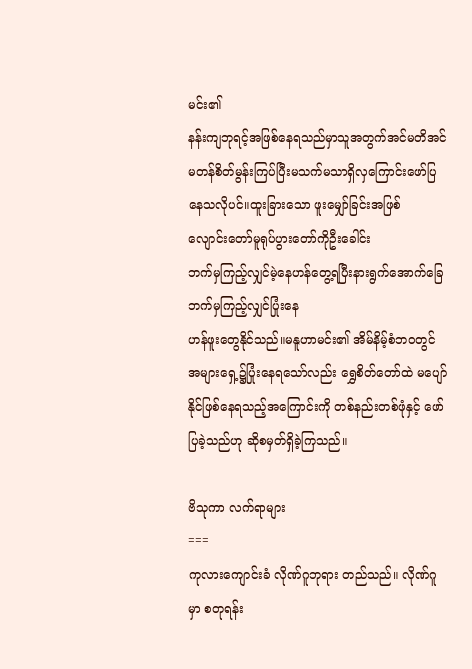မင်း၏
နန်းကျဘုရင့်အဖြစ်နေရသည်မှာသူအတွက်အင်မတိအင်မတန်စိတ်မွန်းကြပ်ပြီးမသက်မသာရှိလှကြောင်းဖော်ပြနေသလိုပင်။ထူးခြားသော ဖူးမျှော်ခြင်းအဖြစ်
လျောင်းတော်မူရုပ်ပွားတော်ကိုဦးခေါင်း
ဘက်မှကြည့်လျှင်မဲ့နေဟန်တွေ့ရပြီးနားရွက်အောက်ခြေဘက်မှကြည့်လျှင်ပြုံးနေ
ဟန်ဖူးတွေနိုင်သည်။မနူဟာမင်း၏ အိမ်နိမ့်စံဘဝတွင် အများရှေ့၌ပြုံးနေရသော်လည်း ရွှေစိတ်တော်ထဲ မပျော်နိုင်ဖြစ်နေရသည့်အကြောင်းကို တစ်နည်းတစ်ဖုံနှင့် ဖော်ပြခဲ့သည်ဟု ဆိုစမှတ်ရှိခဲ့ကြသည်။

ဗိသုကာ လက်ရာများ
===
ကုလားကျောင်းခံ လိုဏ်ဂူဘုရား တည်သည်။ လိုဏ်ဂူမှာ စတုရန်း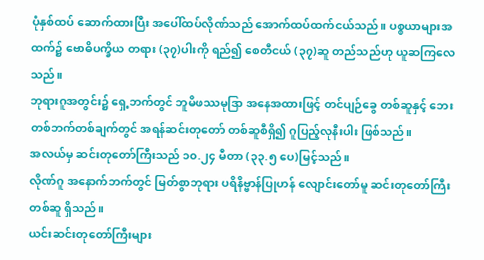ပုံနှစ်ထပ် ဆောက်ထားပြီး အပေါ်ထပ်လိုဏ်သည် အောက်ထပ်ထက်ငယ်သည်။ ပစ္စယာများအထက်၌ ဗောဓိပက္ခိယ တရား (၃၇)ပါးကို ရည်၍ စေတီငယ် (၃၇)ဆူ တည်သည်ဟု ယူဆကြလေသည်။
ဘုရားဂူအတွင်း၌ ရှေ့ဘက်တွင် ဘူမိဖဿမုဒြာ အနေအထားဖြင့် တင်ပျဉ်ခွေ တစ်ဆူနှင့် ဘေးတစ်ဘက်တစ်ချက်တွင် အရန်ဆင်းတုတော် တစ်ဆူစီရှိ၍ ဂူပြည့်လုနီးပါး ဖြစ်သည်။
အလယ်မှ ဆင်းတုတော်ကြီးသည် ၁၀.၂၄ မီတာ (၃၃.၅ ပေ)မြင့်သည်။
လိုဏ်ဂူ အနောက်ဘက်တွင် မြတ်စွာဘုရား ပရိနိဗ္ဗာန်ပြုဟန် လျောင်းတော်မူ ဆင်းတုတော်ကြီး တစ်ဆူ ရှိသည်။
ယင်းဆင်းတုတော်ကြီးများ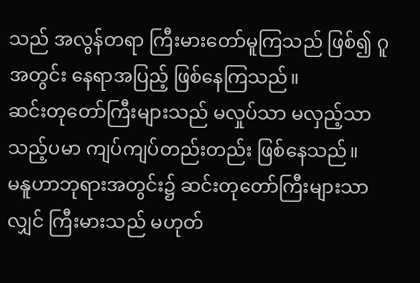သည် အလွန်တရာ ကြီးမားတော်မူကြသည် ဖြစ်၍ ဂူအတွင်း နေရာအပြည့် ဖြစ်နေကြသည်။
ဆင်းတုတော်ကြီးများသည် မလှုပ်သာ မလှည့်သာသည့်ပမာ ကျပ်ကျပ်တည်းတည်း ဖြစ်နေသည်။
မနူဟာဘုရားအတွင်း၌ ဆင်းတုတော်ကြီးများသာလျှင် ကြီးမားသည် မဟုတ်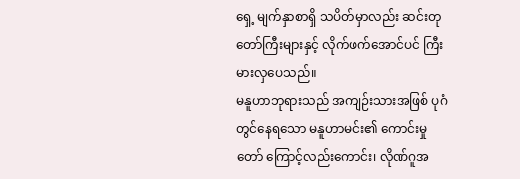ရှေ့ မျက်နှာစာရှိ သပိတ်မှာလည်း ဆင်းတုတော်ကြီးများနှင့် လိုက်ဖက်အောင်ပင် ကြီးမားလှပေသည်။
မနူဟာဘုရားသည် အကျဉ်းသားအဖြစ် ပုဂံတွင်နေရသော မနူဟာမင်း၏ ကောင်းမှုတော် ကြောင့်လည်းကောင်း၊ လိုဏ်ဂူအ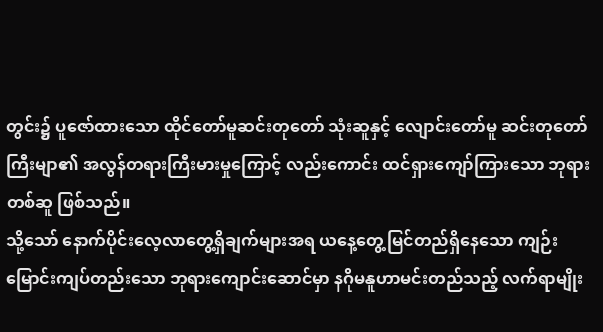တွင်း၌ ပူဇော်ထားသော ထိုင်တော်မူဆင်းတုတော် သုံးဆူနှင့် လျောင်းတော်မူ ဆင်းတုတော်ကြီးမျာ၏ အလွန်တရားကြီးမားမှုကြောင့် လည်းကောင်း ထင်ရှားကျော်ကြားသော ဘုရားတစ်ဆူ ဖြစ်သည်။
သို့သော် နောက်ပိုင်းလေ့လာတွေ့ရှိချက်များအရ ယနေ့တွေ့မြင်တည်ရှိနေသော ကျဉ်းမြောင်းကျပ်တည်းသော ဘုရားကျောင်းဆောင်မှာ နဂိုမနူဟာမင်းတည်သည့် လက်ရာမျိုး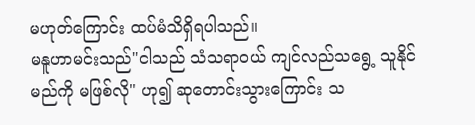မဟုတ်ကြောင်း ထပ်မံသိရှိရပါသည်။
မနူဟာမင်းသည်"ငါသည် သံသရာဝယ် ကျင်လည်သရွေ့ သူနိုင်မည်ကို မဖြစ်လို" ဟု၍ ဆုတောင်းသွားကြောင်း သ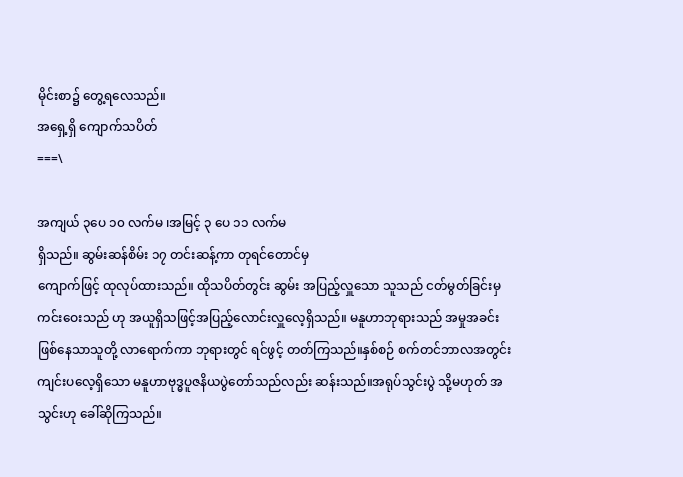မိုင်းစာ၌ တွေ့ရလေသည်။
အရှေ့ရှိ ကျောက်သပိတ်
===\

အကျယ် ၃ပေ ၁၀ လက်မ ၊အမြင့် ၃ ပေ ၁၁ လက်မ
ရှိသည်။ ဆွမ်းဆန်စိမ်း ၁၇ တင်းဆန့်ကာ တုရင်တောင်မှ
ကျောက်ဖြင့် ထုလုပ်ထားသည်။ ထိုသပိတ်တွင်း ဆွမ်း အပြည့်လှူသော သူသည် ငတ်မွတ်ခြင်းမှ ကင်းဝေးသည် ဟု အယူရှိသဖြင့်အပြည့်လောင်းလှူလေ့ရှိသည်။ မနူဟာဘုရားသည် အမှုအခင်းဖြစ်နေသာသူတို့ လာရောက်ကာ ဘုရားတွင် ရင်ဖွင့် တတ်ကြသည်။နှစ်စဉ် စက်တင်ဘာလအတွင်း
ကျင်းပလေ့ရှိသော မနူဟာဗုဒ္ဓပူဇနိယပွဲတော်သည်လည်း ဆန်းသည်။အရုပ်သွင်းပွဲ သို့မဟုတ် အသွင်းဟု ခေါ်ဆိုကြသည်။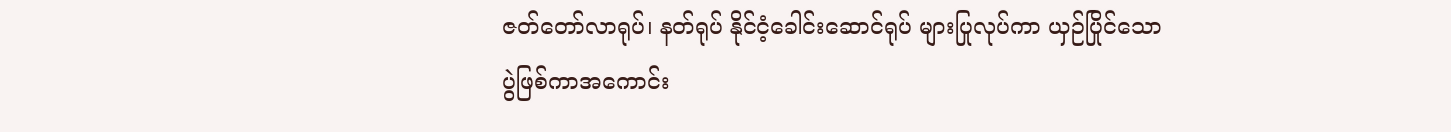ဇတ်တော်လာရုပ်၊ နတ်ရုပ် နိုင်ငံ့ခေါင်းဆောင်ရုပ် များပြုလုပ်ကာ ယှဉ်ပြိုင်သော ပွဲဖြစ်ကာအကောင်း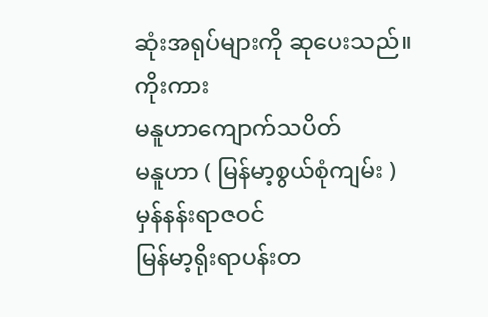ဆုံးအရုပ်များကို ဆုပေးသည်။
ကိုးကား
မနူဟာကျောက်သပိတ်
မနူဟာ ( မြန်မာ့စွယ်စုံကျမ်း )
မှန်နန်းရာဇဝင်
မြန်မာ့ရိုးရာပန်းတ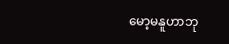မော့မနူဟာဘု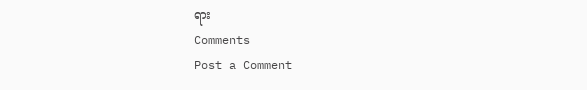ရား
Comments
Post a Comment